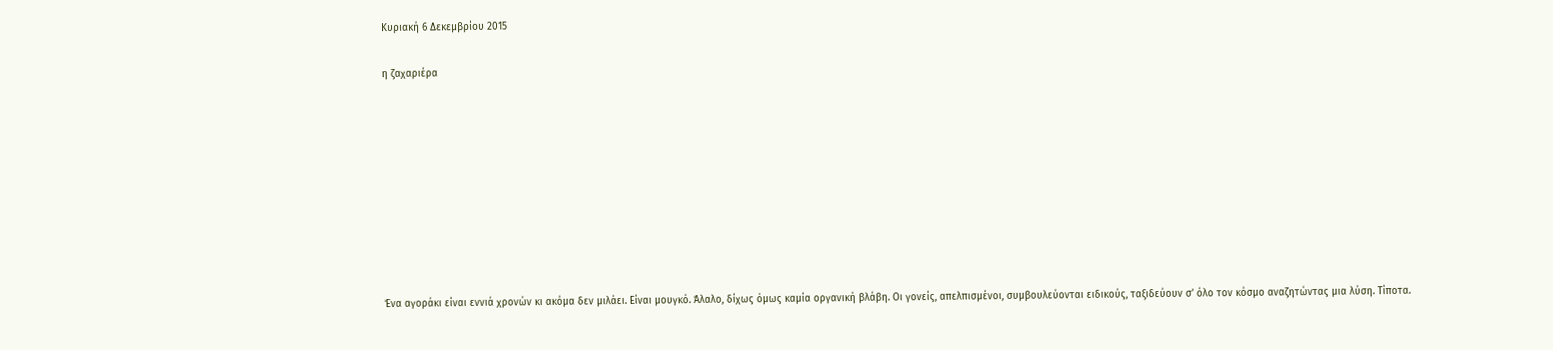Κυριακή 6 Δεκεμβρίου 2015

η ζαχαριέρα









Ένα αγοράκι είναι εννιά χρονών κι ακόμα δεν μιλάει. Είναι μουγκό. Άλαλο, δίχως όμως καμία οργανική βλάβη. Οι γονείς, απελπισμένοι, συμβουλεύονται ειδικούς, ταξιδεύουν σ’ όλο τον κόσμο αναζητώντας μια λύση. Τίποτα.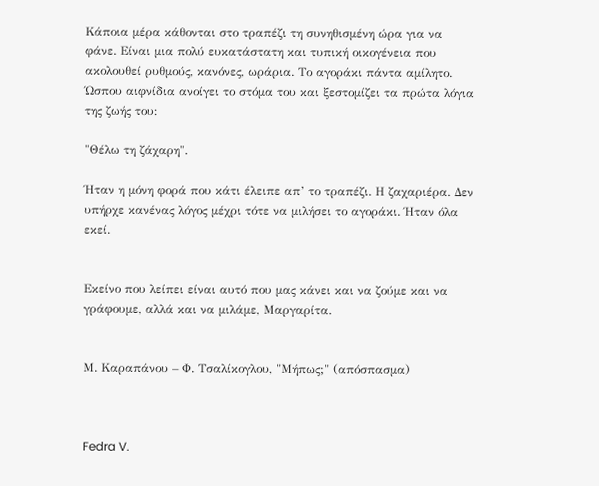Κάποια μέρα κάθονται στο τραπέζι τη συνηθισμένη ώρα για να φάνε. Είναι μια πολύ ευκατάστατη και τυπική οικογένεια που ακολουθεί ρυθμούς, κανόνες, ωράρια. Το αγοράκι πάντα αμίλητο. Ώσπου αιφνίδια ανοίγει το στόμα του και ξεστομίζει τα πρώτα λόγια της ζωής του:

"Θέλω τη ζάχαρη".

Ήταν η μόνη φορά που κάτι έλειπε απ’ το τραπέζι. Η ζαχαριέρα. Δεν υπήρχε κανένας λόγος μέχρι τότε να μιλήσει το αγοράκι. Ήταν όλα εκεί.


Εκείνο που λείπει είναι αυτό που μας κάνει και να ζούμε και να γράφουμε, αλλά και να μιλάμε, Μαργαρίτα.


Μ. Καραπάνου – Φ. Τσαλίκογλου, "Μήπως;" (απόσπασμα)



Fedra V.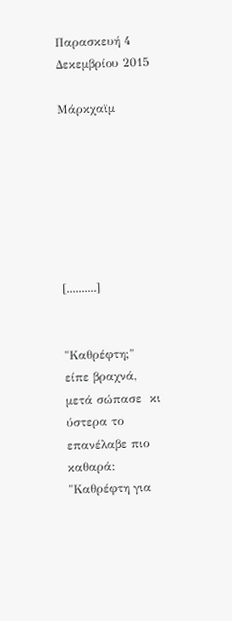Παρασκευή 4 Δεκεμβρίου 2015

Μάρκχαϊμ







[..........]


"Καθρέφτη;" είπε βραχνά, μετά σώπασε  κι ύστερα το επανέλαβε πιο καθαρά: "Καθρέφτη για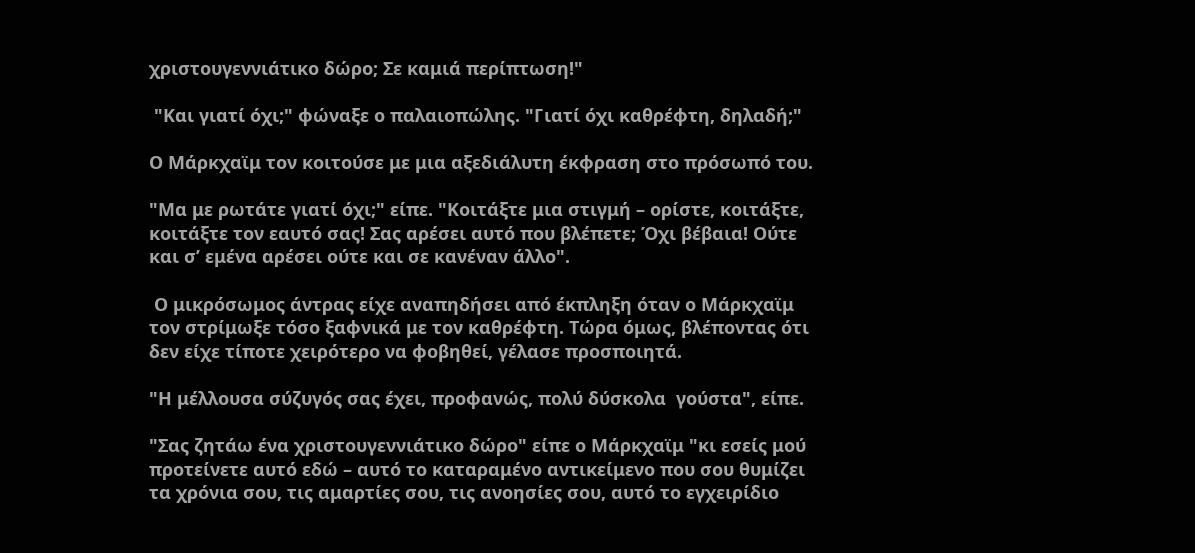χριστουγεννιάτικο δώρο; Σε καμιά περίπτωση!"

 "Και γιατί όχι;" φώναξε ο παλαιοπώλης. "Γιατί όχι καθρέφτη, δηλαδή;"

Ο Μάρκχαϊμ τον κοιτούσε με μια αξεδιάλυτη έκφραση στο πρόσωπό του.

"Μα με ρωτάτε γιατί όχι;" είπε. "Κοιτάξτε μια στιγμή – ορίστε, κοιτάξτε, κοιτάξτε τον εαυτό σας! Σας αρέσει αυτό που βλέπετε; Όχι βέβαια! Ούτε και σ’ εμένα αρέσει ούτε και σε κανέναν άλλο".

 Ο μικρόσωμος άντρας είχε αναπηδήσει από έκπληξη όταν ο Μάρκχαϊμ τον στρίμωξε τόσο ξαφνικά με τον καθρέφτη. Τώρα όμως, βλέποντας ότι δεν είχε τίποτε χειρότερο να φοβηθεί, γέλασε προσποιητά.

"Η μέλλουσα σύζυγός σας έχει, προφανώς, πολύ δύσκολα  γούστα", είπε.

"Σας ζητάω ένα χριστουγεννιάτικο δώρο" είπε ο Μάρκχαϊμ "κι εσείς μού προτείνετε αυτό εδώ – αυτό το καταραμένο αντικείμενο που σου θυμίζει τα χρόνια σου, τις αμαρτίες σου, τις ανοησίες σου, αυτό το εγχειρίδιο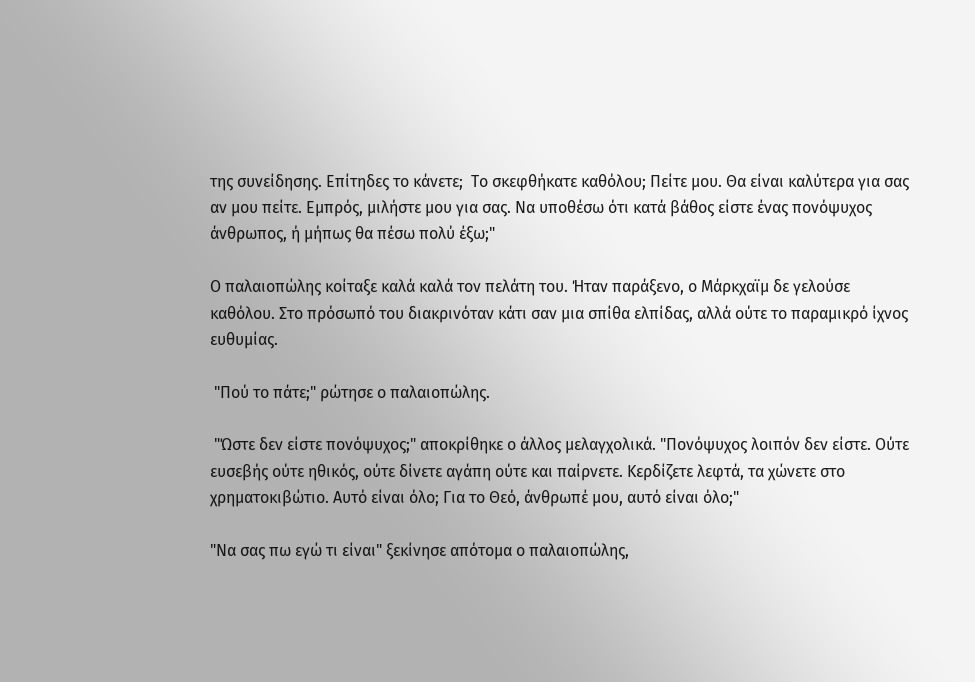της συνείδησης. Επίτηδες το κάνετε;  Το σκεφθήκατε καθόλου; Πείτε μου. Θα είναι καλύτερα για σας αν μου πείτε. Εμπρός, μιλήστε μου για σας. Να υποθέσω ότι κατά βάθος είστε ένας πονόψυχος άνθρωπος, ή μήπως θα πέσω πολύ έξω;"

Ο παλαιοπώλης κοίταξε καλά καλά τον πελάτη του. Ήταν παράξενο, ο Μάρκχαϊμ δε γελούσε καθόλου. Στο πρόσωπό του διακρινόταν κάτι σαν μια σπίθα ελπίδας, αλλά ούτε το παραμικρό ίχνος ευθυμίας.

 "Πού το πάτε;" ρώτησε ο παλαιοπώλης.

 "Ώστε δεν είστε πονόψυχος;" αποκρίθηκε ο άλλος μελαγχολικά. "Πονόψυχος λοιπόν δεν είστε. Ούτε ευσεβής ούτε ηθικός, ούτε δίνετε αγάπη ούτε και παίρνετε. Κερδίζετε λεφτά, τα χώνετε στο χρηματοκιβώτιο. Αυτό είναι όλο; Για το Θεό, άνθρωπέ μου, αυτό είναι όλο;"

"Να σας πω εγώ τι είναι" ξεκίνησε απότομα ο παλαιοπώλης,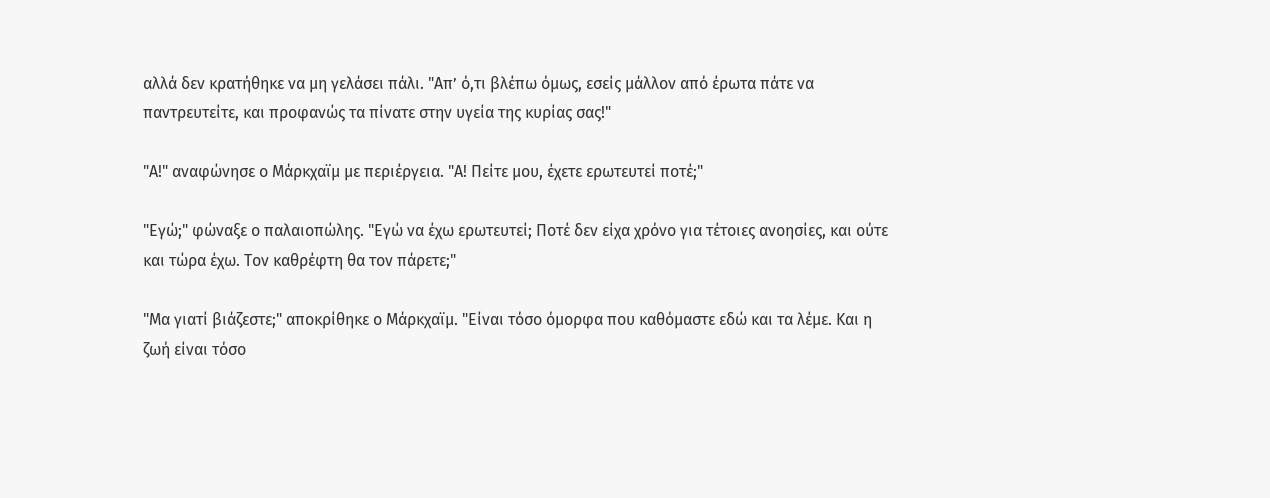αλλά δεν κρατήθηκε να μη γελάσει πάλι. "Απ’ ό,τι βλέπω όμως, εσείς μάλλον από έρωτα πάτε να παντρευτείτε, και προφανώς τα πίνατε στην υγεία της κυρίας σας!"

"Α!" αναφώνησε ο Μάρκχαϊμ με περιέργεια. "Α! Πείτε μου, έχετε ερωτευτεί ποτέ;"

"Εγώ;" φώναξε ο παλαιοπώλης. "Εγώ να έχω ερωτευτεί; Ποτέ δεν είχα χρόνο για τέτοιες ανοησίες, και ούτε και τώρα έχω. Τον καθρέφτη θα τον πάρετε;"

"Μα γιατί βιάζεστε;" αποκρίθηκε ο Μάρκχαϊμ. "Είναι τόσο όμορφα που καθόμαστε εδώ και τα λέμε. Και η ζωή είναι τόσο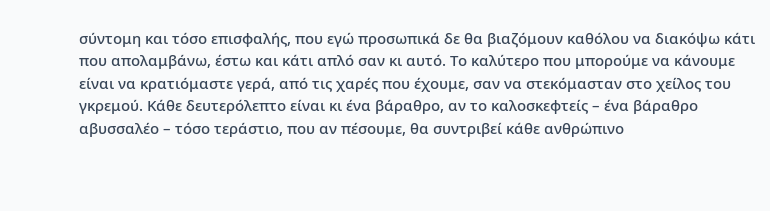σύντομη και τόσο επισφαλής, που εγώ προσωπικά δε θα βιαζόμουν καθόλου να διακόψω κάτι που απολαμβάνω, έστω και κάτι απλό σαν κι αυτό. Το καλύτερο που μπορούμε να κάνουμε είναι να κρατιόμαστε γερά, από τις χαρές που έχουμε, σαν να στεκόμασταν στο χείλος του γκρεμού. Κάθε δευτερόλεπτο είναι κι ένα βάραθρο, αν το καλοσκεφτείς – ένα βάραθρο αβυσσαλέο – τόσο τεράστιο, που αν πέσουμε, θα συντριβεί κάθε ανθρώπινο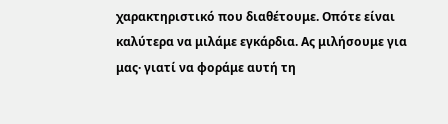χαρακτηριστικό που διαθέτουμε. Οπότε είναι καλύτερα να μιλάμε εγκάρδια. Ας μιλήσουμε για μας· γιατί να φοράμε αυτή τη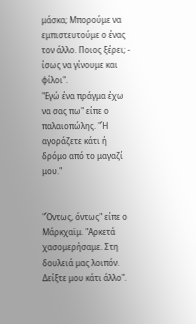μάσκα; Μπορούμε να εμπιστευτούμε ο ένας τον άλλο. Ποιος ξέρει; - ίσως να γίνουμε και φίλοι".
"Εγώ ένα πράγμα έχω να σας πω" είπε ο παλαιοπώλης. "Ή αγοράζετε κάτι ή δρόμο από το μαγαζί μου."


"Όντως, όντως" είπε ο Μάρκχαϊμ. "Αρκετά χασομερήσαμε. Στη δουλειά μας λοιπόν. Δείξτε μου κάτι άλλο".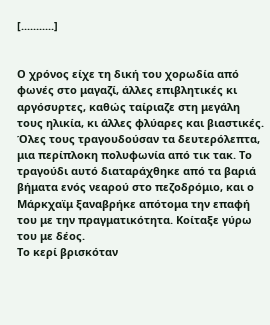[...........]


Ο χρόνος είχε τη δική του χορωδία από φωνές στο μαγαζί, άλλες επιβλητικές κι αργόσυρτες, καθώς ταίριαζε στη μεγάλη τους ηλικία, κι άλλες φλύαρες και βιαστικές. Όλες τους τραγουδούσαν τα δευτερόλεπτα, μια περίπλοκη πολυφωνία από τικ τακ. Το τραγούδι αυτό διαταράχθηκε από τα βαριά βήματα ενός νεαρού στο πεζοδρόμιο, και ο Μάρκχαϊμ ξαναβρήκε απότομα την επαφή του με την πραγματικότητα. Κοίταξε γύρω του με δέος.
Το κερί βρισκόταν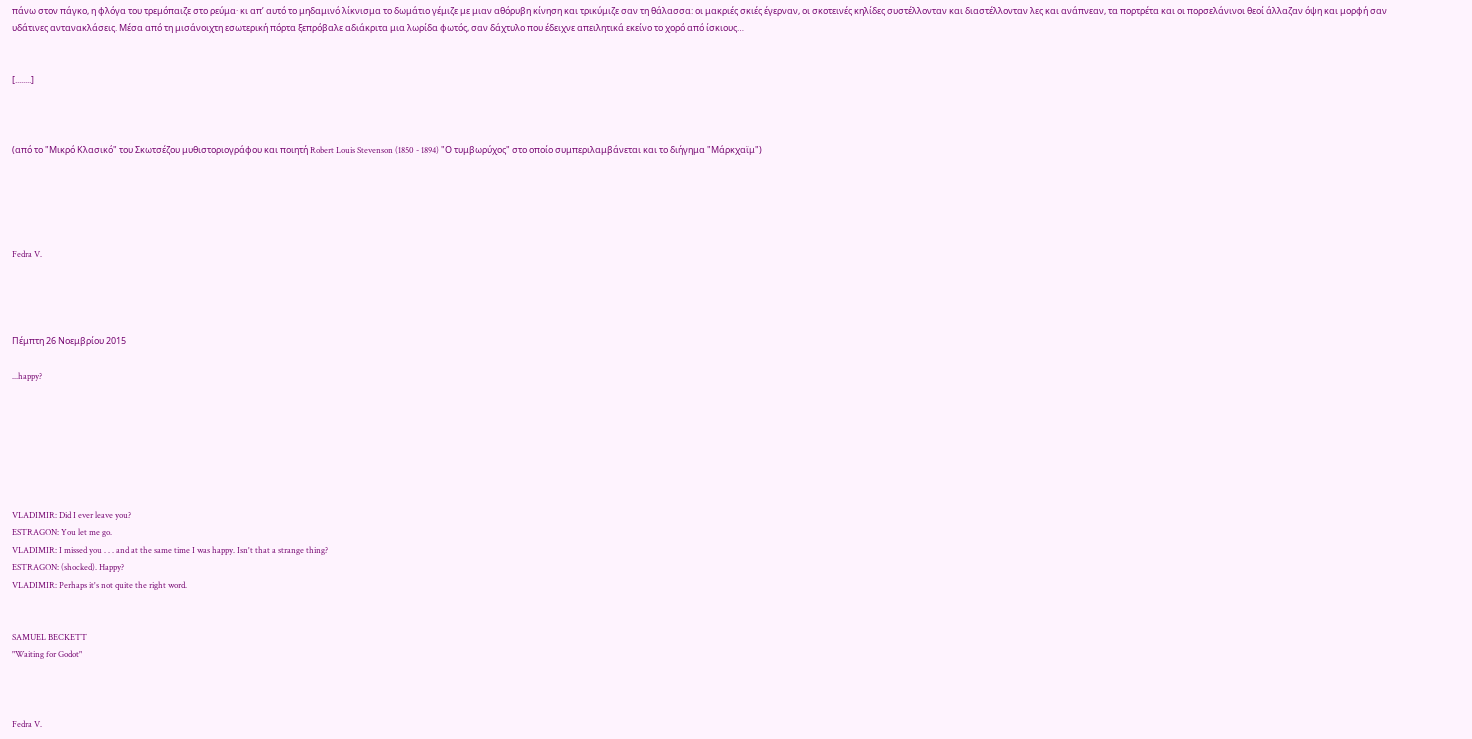πάνω στον πάγκο, η φλόγα του τρεμόπαιζε στο ρεύμα· κι απ’ αυτό το μηδαμινό λίκνισμα το δωμάτιο γέμιζε με μιαν αθόρυβη κίνηση και τρικύμιζε σαν τη θάλασσα: οι μακριές σκιές έγερναν, οι σκοτεινές κηλίδες συστέλλονταν και διαστέλλονταν λες και ανάπνεαν, τα πορτρέτα και οι πορσελάνινοι θεοί άλλαζαν όψη και μορφή σαν υδάτινες αντανακλάσεις. Μέσα από τη μισάνοιχτη εσωτερική πόρτα ξεπρόβαλε αδιάκριτα μια λωρίδα φωτός, σαν δάχτυλο που έδειχνε απειλητικά εκείνο το χορό από ίσκιους…


[........]



(από το "Μικρό Κλασικό" του Σκωτσέζου μυθιστοριογράφου και ποιητή Robert Louis Stevenson (1850 - 1894) "Ο τυμβωρύχος" στο οποίο συμπεριλαμβάνεται και το διήγημα "Μάρκχαϊμ")





Fedra V.




Πέμπτη 26 Νοεμβρίου 2015

...happy?







VLADIMIR: Did I ever leave you?
ESTRAGON: You let me go.
VLADIMIR: I missed you . . . and at the same time I was happy. Isn't that a strange thing?
ESTRAGON: (shocked). Happy?
VLADIMIR: Perhaps it's not quite the right word.


SAMUEL BECKETT
"Waiting for Godot"



Fedra V.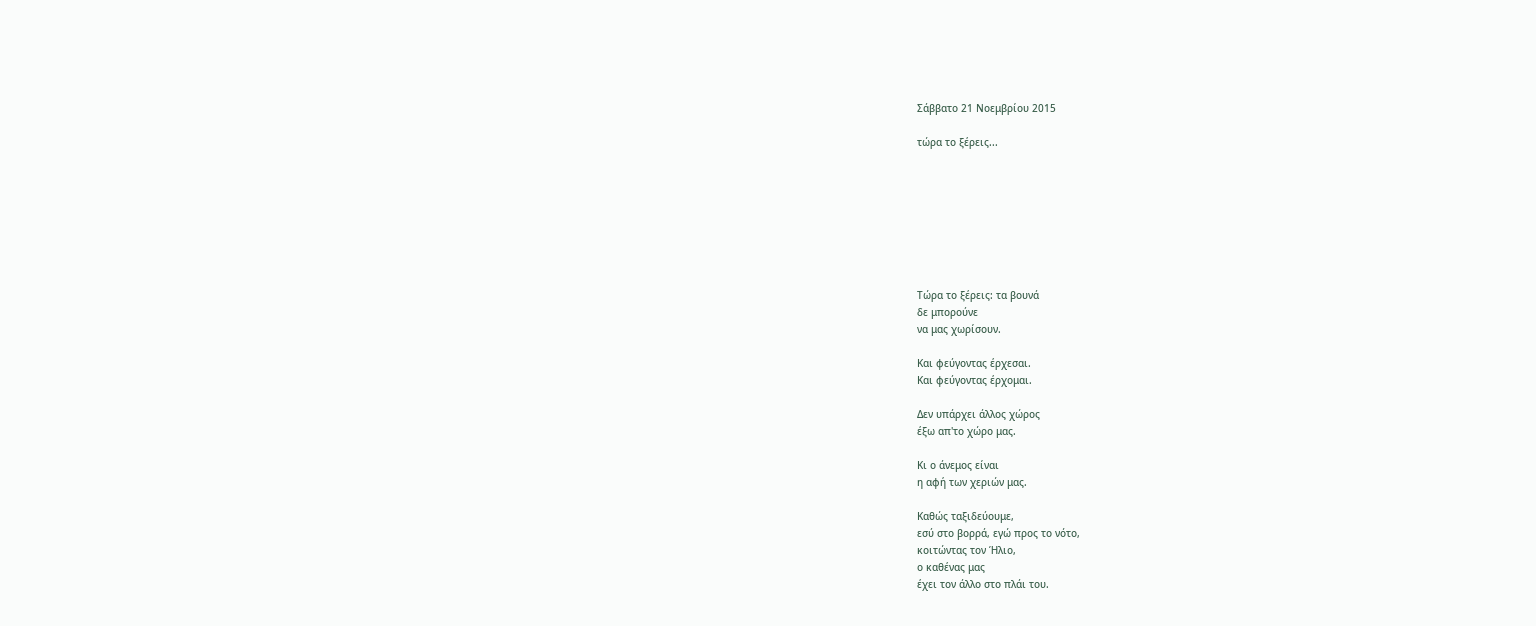Σάββατο 21 Νοεμβρίου 2015

τώρα το ξέρεις...








Τώρα το ξέρεις: τα βουνά
δε μπορούνε
να μας χωρίσουν.

Και φεύγοντας έρχεσαι.
Και φεύγοντας έρχομαι.

Δεν υπάρχει άλλος χώρος
έξω απ'το χώρο μας.

Κι ο άνεμος είναι
η αφή των χεριών μας.

Καθώς ταξιδεύουμε,
εσύ στο βορρά, εγώ προς το νότο,
κοιτώντας τον Ήλιο,
ο καθένας μας
έχει τον άλλο στο πλάι του.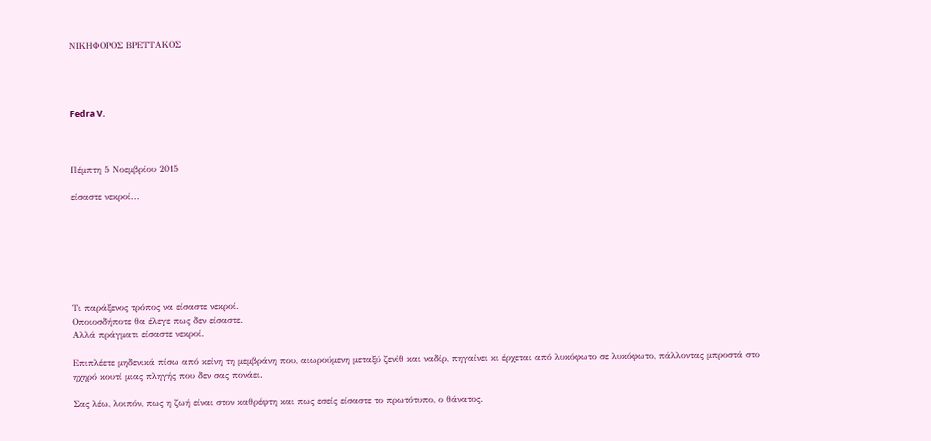ΝΙΚΗΦΟΡΟΣ ΒΡΕΤΤΑΚΟΣ




Fedra V.



Πέμπτη 5 Νοεμβρίου 2015

είσαστε νεκροί...







Τι παράξενος τρόπος να είσαστε νεκροί.
Οποιοσδήποτε θα έλεγε πως δεν είσαστε.
Αλλά πράγματι είσαστε νεκροί.

Επιπλέετε μηδενικά πίσω από κείνη τη μεμβράνη που, αιωρούμενη μεταξύ ζενίθ και ναδίρ, πηγαίνει κι έρχεται από λυκόφωτο σε λυκόφωτο, πάλλοντας μπροστά στο ηχηρό κουτί μιας πληγής που δεν σας πονάει.

Σας λέω, λοιπόν, πως η ζωή είναι στον καθρέφτη και πως εσείς είσαστε το πρωτότυπο, ο θάνατος.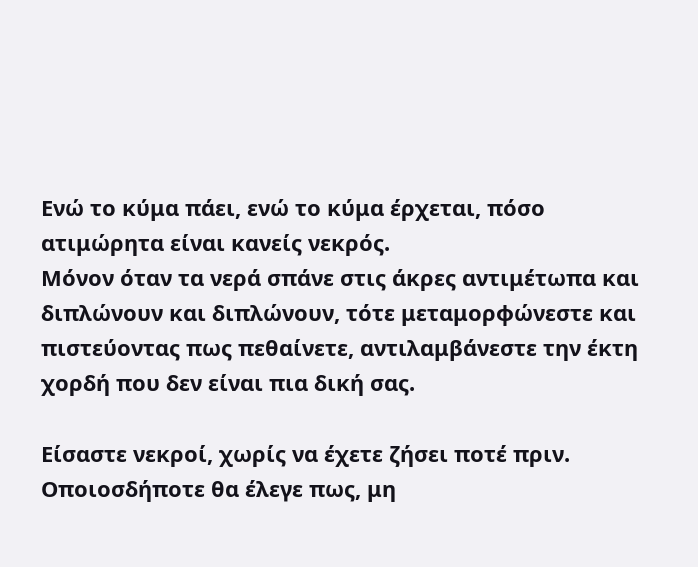Ενώ το κύμα πάει, ενώ το κύμα έρχεται, πόσο ατιμώρητα είναι κανείς νεκρός.
Μόνον όταν τα νερά σπάνε στις άκρες αντιμέτωπα και διπλώνουν και διπλώνουν, τότε μεταμορφώνεστε και πιστεύοντας πως πεθαίνετε, αντιλαμβάνεστε την έκτη χορδή που δεν είναι πια δική σας.

Είσαστε νεκροί, χωρίς να έχετε ζήσει ποτέ πριν.
Οποιοσδήποτε θα έλεγε πως, μη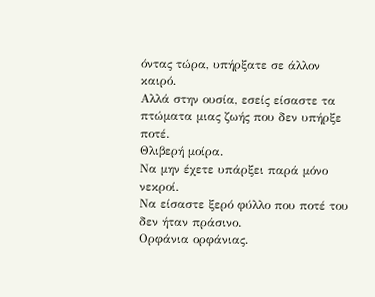όντας τώρα, υπήρξατε σε άλλον καιρό.
Αλλά στην ουσία, εσείς είσαστε τα πτώματα μιας ζωής που δεν υπήρξε ποτέ.
Θλιβερή μοίρα.
Να μην έχετε υπάρξει παρά μόνο νεκροί.
Να είσαστε ξερό φύλλο που ποτέ του δεν ήταν πράσινο.
Ορφάνια ορφάνιας.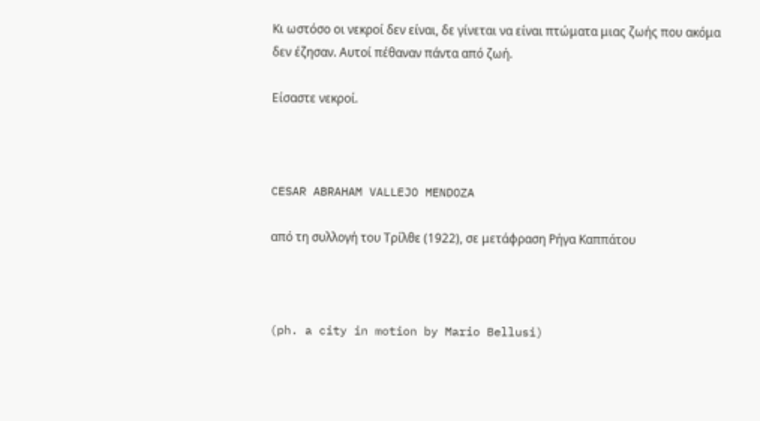Κι ωστόσο οι νεκροί δεν είναι, δε γίνεται να είναι πτώματα μιας ζωής που ακόμα δεν έζησαν. Αυτοί πέθαναν πάντα από ζωή.

Είσαστε νεκροί.



CESAR ABRAHAM VALLEJO MENDOZA

από τη συλλογή του Τρίλθε (1922), σε μετάφραση Ρήγα Καππάτου



(ph. a city in motion by Mario Bellusi)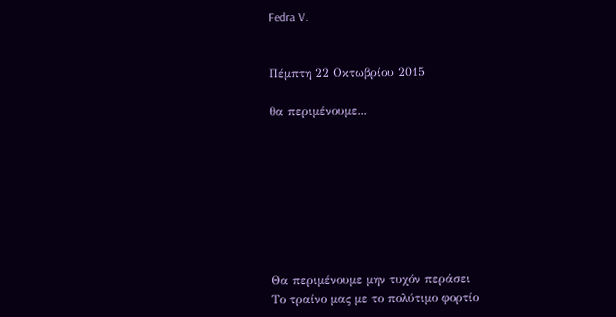Fedra V.


Πέμπτη 22 Οκτωβρίου 2015

θα περιμένουμε...








Θα περιμένουμε μην τυχόν περάσει
Το τραίνο μας με το πολύτιμο φορτίο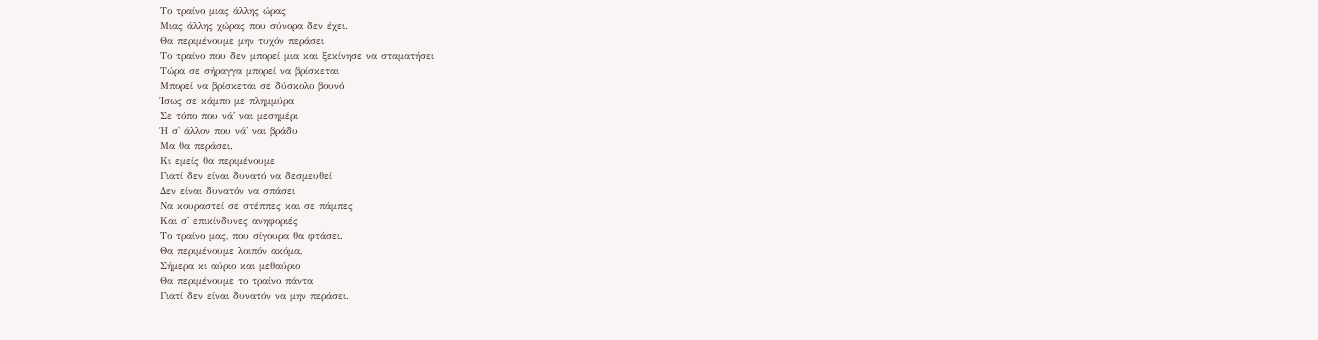Το τραίνο μιας άλλης ώρας
Μιας άλλης χώρας που σύνορα δεν έχει.
Θα περιμένουμε μην τυχόν περάσει
Το τραίνο που δεν μπορεί μια και ξεκίνησε να σταματήσει
Τώρα σε σήραγγα μπορεί να βρίσκεται
Μπορεί να βρίσκεται σε δύσκολο βουνό
Ίσως σε κάμπο με πλημμύρα
Σε τόπο που νά' ναι μεσημέρι
Ή σ' άλλον που νά' ναι βράδυ
Μα θα περάσει.
Κι εμείς θα περιμένουμε
Γιατί δεν είναι δυνατό να δεσμευθεί
Δεν είναι δυνατόν να σπάσει
Να κουραστεί σε στέππες και σε πάμπες
Και σ' επικίνδυνες ανηφοριές
Το τραίνο μας, που σίγουρα θα φτάσει.
Θα περιμένουμε λοιπόν ακόμα,
Σήμερα κι αύριο και μεθαύριο
Θα περιμένουμε το τραίνο πάντα
Γιατί δεν είναι δυνατόν να μην περάσει.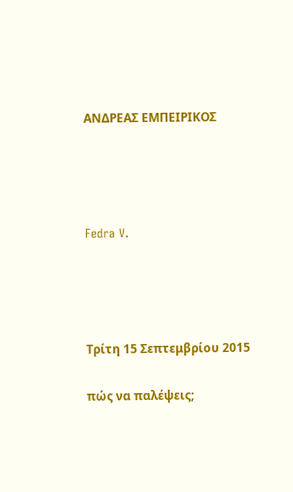ΑΝΔΡΕΑΣ ΕΜΠΕΙΡΙΚΟΣ




Fedra V.




Τρίτη 15 Σεπτεμβρίου 2015

πώς να παλέψεις;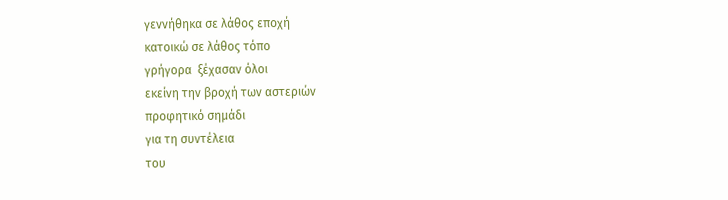γεννήθηκα σε λάθος εποχή
κατοικώ σε λάθος τόπο
γρήγορα  ξέχασαν όλοι
εκείνη την βροχή των αστεριών
προφητικό σημάδι
για τη συντέλεια
του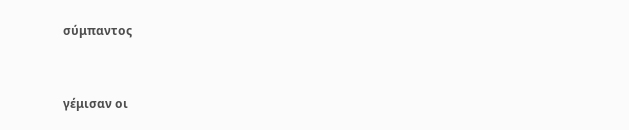σύμπαντος


γέμισαν οι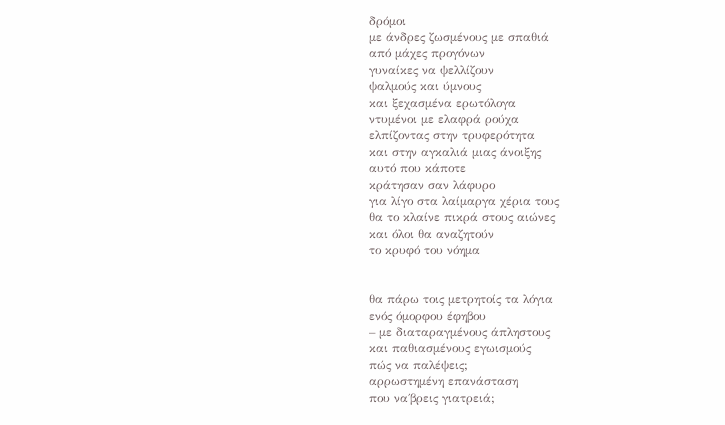δρόμοι
με άνδρες ζωσμένους με σπαθιά
από μάχες προγόνων
γυναίκες να ψελλίζουν
ψαλμούς και ύμνους
και ξεχασμένα ερωτόλογα
ντυμένοι με ελαφρά ρούχα
ελπίζοντας στην τρυφερότητα
και στην αγκαλιά μιας άνοιξης
αυτό που κάποτε
κράτησαν σαν λάφυρο
για λίγο στα λαίμαργα χέρια τους
θα το κλαίνε πικρά στους αιώνες
και όλοι θα αναζητούν
το κρυφό του νόημα


θα πάρω τοις μετρητοίς τα λόγια
ενός όμορφου έφηβου
– με διαταραγμένους άπληστους
και παθιασμένους εγωισμούς
πώς να παλέψεις;
αρρωστημένη επανάσταση
που να΄βρεις γιατρειά;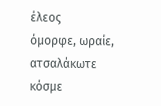έλεος
όμορφε, ωραίε,
ατσαλάκωτε κόσμε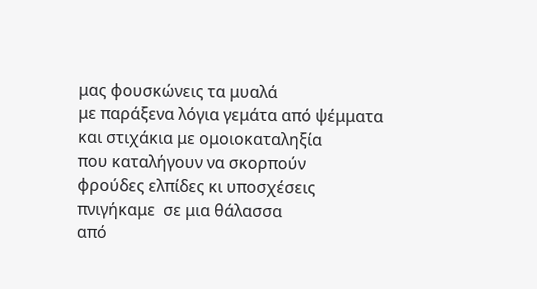μας φουσκώνεις τα μυαλά
με παράξενα λόγια γεμάτα από ψέμματα
και στιχάκια με ομοιοκαταληξία
που καταλήγουν να σκορπούν
φρούδες ελπίδες κι υποσχέσεις
πνιγήκαμε  σε μια θάλασσα
από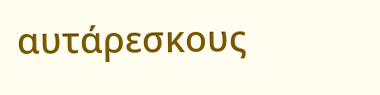αυτάρεσκους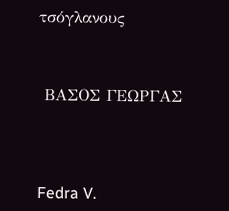τσόγλανους



 ΒΑΣΟΣ ΓΕΩΡΓΑΣ




Fedra V.